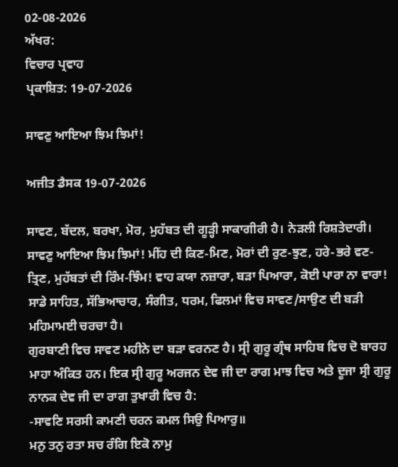02-08-2026
ਅੱਖਰ:
ਵਿਚਾਰ ਪ੍ਰਵਾਹ
ਪ੍ਰਕਾਸ਼ਿਤ: 19-07-2026

ਸਾਵਣੁ ਆਇਆ ਝਿਮ ਝਿਮਾਂ!

ਅਜੀਤ ਡੈਸਕ 19-07-2026

ਸਾਵਣ, ਬੱਦਲ, ਬਰਖਾ, ਮੋਰ, ਮੁਹੱਬਤ ਦੀ ਗੂੜ੍ਹੀ ਸਾਕਾਗੀਰੀ ਹੈ। ਨੇੜਲੀ ਰਿਸ਼ਤੇਦਾਰੀ।
ਸਾਵਣੁ ਆਇਆ ਝਿਮ ਝਿਮਾਂ! ਮੀਂਹ ਦੀ ਕਿਣ-ਮਿਣ, ਮੋਰਾਂ ਦੀ ਰੁਣ-ਝੁਣ, ਹਰੇ-ਭਰੇ ਵਣ-ਤ੍ਰਿਣ, ਮੁਹੱਬਤਾਂ ਦੀ ਰਿੰਮ-ਝਿੰਮ! ਵਾਹ ਕਯਾ ਨਜ਼ਾਰਾ, ਬੜਾ ਪਿਆਰਾ, ਕੋਈ ਪਾਰਾ ਨਾ ਵਾਰਾ!
ਸਾਡੇ ਸਾਹਿਤ, ਸੱਭਿਆਚਾਰ, ਸੰਗੀਤ, ਧਰਮ, ਫਿਲਮਾਂ ਵਿਚ ਸਾਵਣ/ਸਾਉਣ ਦੀ ਬੜੀ ਮਹਿਮਾਮਈ ਚਰਚਾ ਹੈ।
ਗੁਰਬਾਣੀ ਵਿਚ ਸਾਵਣ ਮਹੀਨੇ ਦਾ ਬੜਾ ਵਰਨਣ ਹੈ। ਸ੍ਰੀ ਗੁਰੂ ਗ੍ਰੰਥ ਸਾਹਿਬ ਵਿਚ ਦੋ ਬਾਰਹ ਮਾਹਾ ਅੰਕਿਤ ਹਨ। ਇਕ ਸ੍ਰੀ ਗੁਰੂ ਅਰਜਨ ਦੇਵ ਜੀ ਦਾ ਰਾਗ ਮਾਝ ਵਿਚ ਅਤੇ ਦੂਜਾ ਸ੍ਰੀ ਗੁਰੂ ਨਾਨਕ ਦੇਵ ਜੀ ਦਾ ਰਾਗ ਤੁਖਾਰੀ ਵਿਚ ਹੈ:
-ਸਾਵਣਿ ਸਰਸੀ ਕਾਮਣੀ ਚਰਨ ਕਮਲ ਸਿਉ ਪਿਆਰੁ॥
ਮਨੁ ਤਨੁ ਰਤਾ ਸਚ ਰੰਗਿ ਇਕੋ ਨਾਮੁ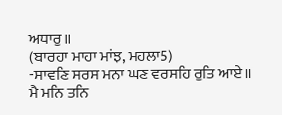ਅਧਾਰੁ॥
(ਬਾਰਹਾ ਮਾਹਾ ਮਾਂਝ, ਮਹਲਾ5)
-ਸਾਵਣਿ ਸਰਸ ਮਨਾ ਘਣ ਵਰਸਹਿ ਰੁਤਿ ਆਏ॥
ਮੈ ਮਨਿ ਤਨਿ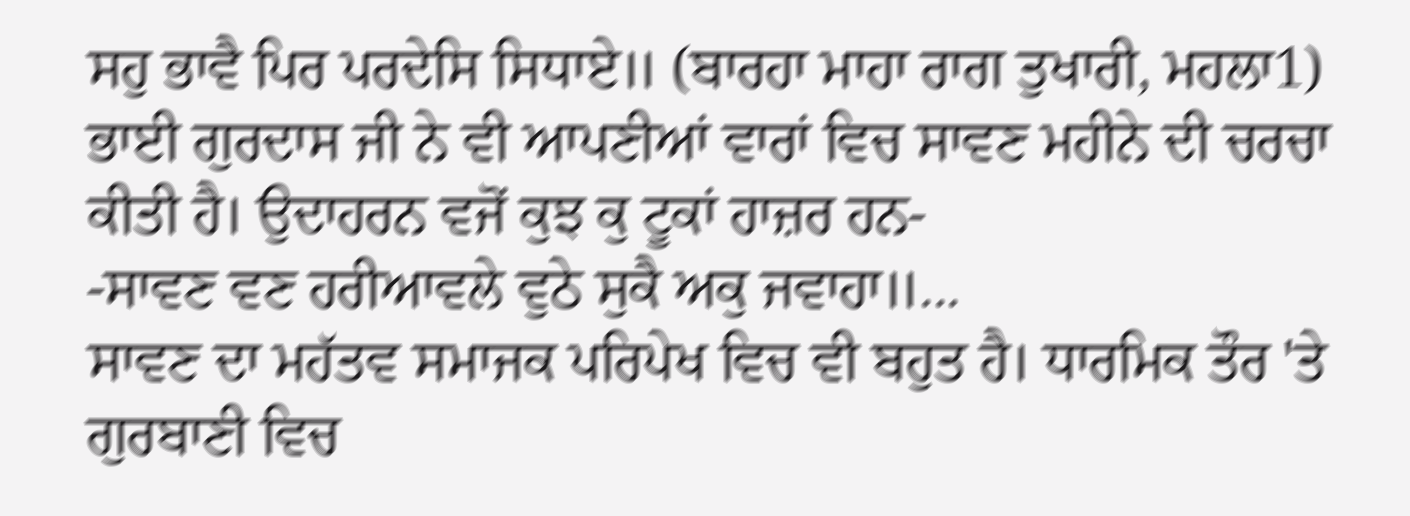ਸਹੁ ਭਾਵੈ ਪਿਰ ਪਰਦੇਸਿ ਸਿਧਾਏ॥ (ਬਾਰਹਾ ਮਾਹਾ ਰਾਗ ਤੁਖਾਰੀ, ਮਹਲਾ1)
ਭਾਈ ਗੁਰਦਾਸ ਜੀ ਨੇ ਵੀ ਆਪਣੀਆਂ ਵਾਰਾਂ ਵਿਚ ਸਾਵਣ ਮਹੀਨੇ ਦੀ ਚਰਚਾ ਕੀਤੀ ਹੈ। ਉਦਾਹਰਨ ਵਜੋਂ ਕੁਝ ਕੁ ਟੂਕਾਂ ਹਾਜ਼ਰ ਹਨ-
-ਸਾਵਣ ਵਣ ਹਰੀਆਵਲੇ ਵੁਠੇ ਸੁਕੈ ਅਕੁ ਜਵਾਹਾ॥...
ਸਾਵਣ ਦਾ ਮਹੱਤਵ ਸਮਾਜਕ ਪਰਿਪੇਖ ਵਿਚ ਵੀ ਬਹੁਤ ਹੈ। ਧਾਰਮਿਕ ਤੌਰ 'ਤੇ ਗੁਰਬਾਣੀ ਵਿਚ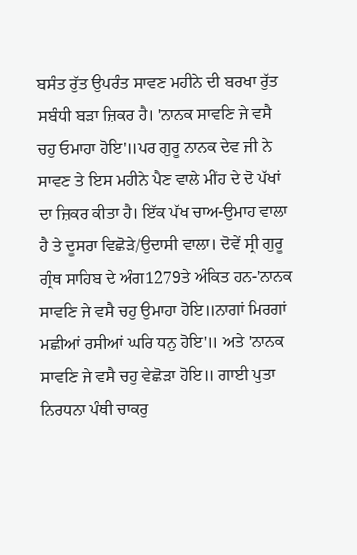ਬਸੰਤ ਰੁੱਤ ਉਪਰੰਤ ਸਾਵਣ ਮਹੀਨੇ ਦੀ ਬਰਖਾ ਰੁੱਤ ਸਬੰਧੀ ਬੜਾ ਜ਼ਿਕਰ ਹੈ। 'ਨਾਨਕ ਸਾਵਣਿ ਜੇ ਵਸੈ ਚਹੁ ਓਮਾਹਾ ਹੋਇ'॥ਪਰ ਗੁਰੂ ਨਾਨਕ ਦੇਵ ਜੀ ਨੇ ਸਾਵਣ ਤੇ ਇਸ ਮਹੀਨੇ ਪੈਣ ਵਾਲੇ ਮੀਂਹ ਦੇ ਦੋ ਪੱਖਾਂ ਦਾ ਜ਼ਿਕਰ ਕੀਤਾ ਹੈ। ਇੱਕ ਪੱਖ ਚਾਅ-ਉਮਾਹ ਵਾਲਾ ਹੈ ਤੇ ਦੂਸਰਾ ਵਿਛੋੜੇ/ਉਦਾਸੀ ਵਾਲਾ। ਦੋਵੇਂ ਸ੍ਰੀ ਗੁਰੂ ਗ੍ਰੰਥ ਸਾਹਿਬ ਦੇ ਅੰਗ1279ਤੇ ਅੰਕਿਤ ਹਨ-'ਨਾਨਕ ਸਾਵਣਿ ਜੇ ਵਸੈ ਚਹੁ ਉਮਾਹਾ ਹੋਇ॥ਨਾਗਾਂ ਮਿਰਗਾਂ ਮਛੀਆਂ ਰਸੀਆਂ ਘਰਿ ਧਨੁ ਹੋਇ'॥ ਅਤੇ 'ਨਾਨਕ ਸਾਵਣਿ ਜੇ ਵਸੈ ਚਹੁ ਵੇਛੋੜਾ ਹੋਇ॥ ਗਾਈ ਪੁਤਾ ਨਿਰਧਨਾ ਪੰਥੀ ਚਾਕਰੁ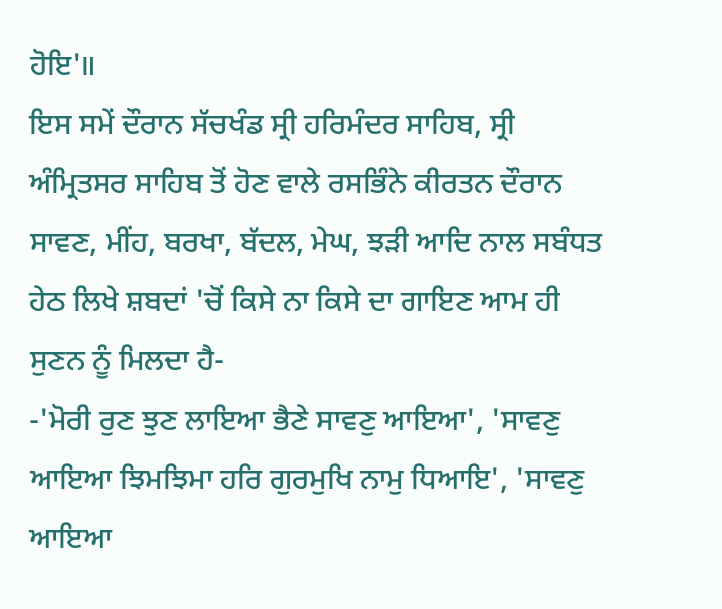ਹੋਇ'॥
ਇਸ ਸਮੇਂ ਦੌਰਾਨ ਸੱਚਖੰਡ ਸ੍ਰੀ ਹਰਿਮੰਦਰ ਸਾਹਿਬ, ਸ੍ਰੀ ਅੰਮ੍ਰਿਤਸਰ ਸਾਹਿਬ ਤੋਂ ਹੋਣ ਵਾਲੇ ਰਸਭਿੰਨੇ ਕੀਰਤਨ ਦੌਰਾਨ ਸਾਵਣ, ਮੀਂਹ, ਬਰਖਾ, ਬੱਦਲ, ਮੇਘ, ਝੜੀ ਆਦਿ ਨਾਲ ਸਬੰਧਤ ਹੇਠ ਲਿਖੇ ਸ਼ਬਦਾਂ 'ਚੋਂ ਕਿਸੇ ਨਾ ਕਿਸੇ ਦਾ ਗਾਇਣ ਆਮ ਹੀ ਸੁਣਨ ਨੂੰ ਮਿਲਦਾ ਹੈ-
-'ਮੋਰੀ ਰੁਣ ਝੁਣ ਲਾਇਆ ਭੈਣੇ ਸਾਵਣੁ ਆਇਆ', 'ਸਾਵਣੁ ਆਇਆ ਝਿਮਝਿਮਾ ਹਰਿ ਗੁਰਮੁਖਿ ਨਾਮੁ ਧਿਆਇ', 'ਸਾਵਣੁ ਆਇਆ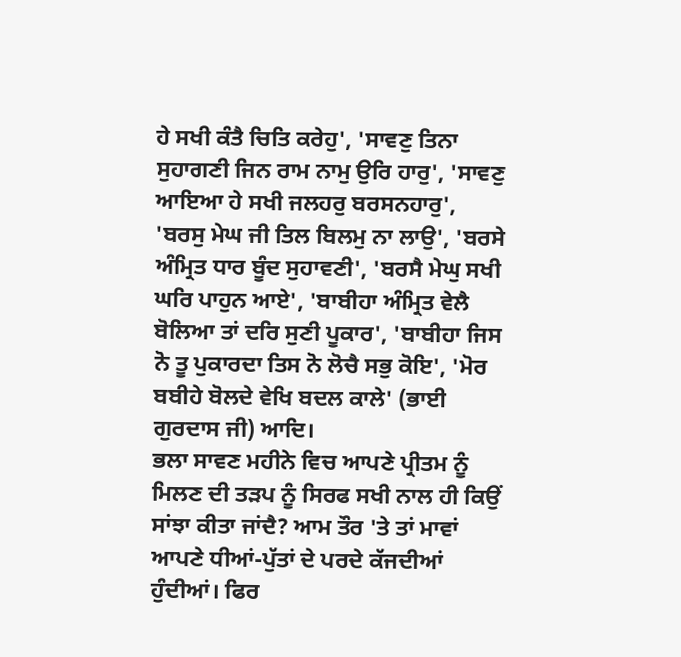ਹੇ ਸਖੀ ਕੰਤੈ ਚਿਤਿ ਕਰੇਹੁ', 'ਸਾਵਣੁ ਤਿਨਾ ਸੁਹਾਗਣੀ ਜਿਨ ਰਾਮ ਨਾਮੁ ਉਰਿ ਹਾਰੁ', 'ਸਾਵਣੁ ਆਇਆ ਹੇ ਸਖੀ ਜਲਹਰੁ ਬਰਸਨਹਾਰੁ', 'ਬਰਸੁ ਮੇਘ ਜੀ ਤਿਲ ਬਿਲਮੁ ਨਾ ਲਾਉ', 'ਬਰਸੇ ਅੰਮ੍ਰਿਤ ਧਾਰ ਬੂੰਦ ਸੁਹਾਵਣੀ', 'ਬਰਸੈ ਮੇਘੁ ਸਖੀ ਘਰਿ ਪਾਹੁਨ ਆਏ', 'ਬਾਬੀਹਾ ਅੰਮ੍ਰਿਤ ਵੇਲੈ ਬੋਲਿਆ ਤਾਂ ਦਰਿ ਸੁਣੀ ਪੂਕਾਰ', 'ਬਾਬੀਹਾ ਜਿਸ ਨੋ ਤੂ ਪੁਕਾਰਦਾ ਤਿਸ ਨੋ ਲੋਚੈ ਸਭੁ ਕੋਇ', 'ਮੋਰ ਬਬੀਹੇ ਬੋਲਦੇ ਵੇਖਿ ਬਦਲ ਕਾਲੇ' (ਭਾਈ ਗੁਰਦਾਸ ਜੀ) ਆਦਿ।
ਭਲਾ ਸਾਵਣ ਮਹੀਨੇ ਵਿਚ ਆਪਣੇ ਪ੍ਰੀਤਮ ਨੂੰ ਮਿਲਣ ਦੀ ਤੜਪ ਨੂੰ ਸਿਰਫ ਸਖੀ ਨਾਲ ਹੀ ਕਿਉਂ ਸਾਂਝਾ ਕੀਤਾ ਜਾਂਦੈ? ਆਮ ਤੌਰ 'ਤੇ ਤਾਂ ਮਾਵਾਂ ਆਪਣੇ ਧੀਆਂ-ਪੁੱਤਾਂ ਦੇ ਪਰਦੇ ਕੱਜਦੀਆਂ ਹੁੰਦੀਆਂ। ਫਿਰ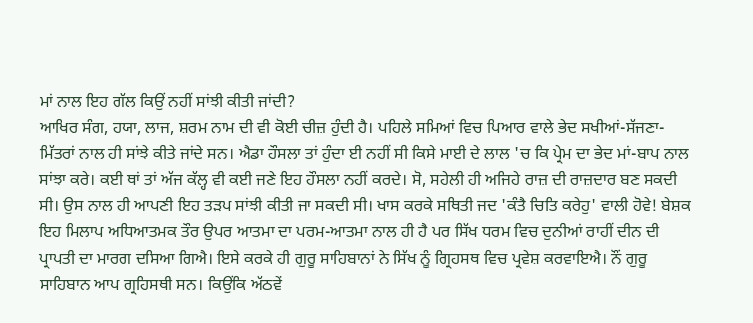ਮਾਂ ਨਾਲ ਇਹ ਗੱਲ ਕਿਉਂ ਨਹੀਂ ਸਾਂਝੀ ਕੀਤੀ ਜਾਂਦੀ?
ਆਖਿਰ ਸੰਗ, ਹਯਾ, ਲਾਜ, ਸ਼ਰਮ ਨਾਮ ਦੀ ਵੀ ਕੋਈ ਚੀਜ਼ ਹੁੰਦੀ ਹੈ। ਪਹਿਲੇ ਸਮਿਆਂ ਵਿਚ ਪਿਆਰ ਵਾਲੇ ਭੇਦ ਸਖੀਆਂ-ਸੱਜਣਾ-ਮਿੱਤਰਾਂ ਨਾਲ ਹੀ ਸਾਂਝੇ ਕੀਤੇ ਜਾਂਦੇ ਸਨ। ਐਡਾ ਹੌਸਲਾ ਤਾਂ ਹੁੰਦਾ ਈ ਨਹੀਂ ਸੀ ਕਿਸੇ ਮਾਈ ਦੇ ਲਾਲ 'ਚ ਕਿ ਪ੍ਰੇਮ ਦਾ ਭੇਦ ਮਾਂ-ਬਾਪ ਨਾਲ ਸਾਂਝਾ ਕਰੇ। ਕਈ ਥਾਂ ਤਾਂ ਅੱਜ ਕੱਲ੍ਹ ਵੀ ਕਈ ਜਣੇ ਇਹ ਹੌਸਲਾ ਨਹੀਂ ਕਰਦੇ। ਸੋ, ਸਹੇਲੀ ਹੀ ਅਜਿਹੇ ਰਾਜ਼ ਦੀ ਰਾਜ਼ਦਾਰ ਬਣ ਸਕਦੀ ਸੀ। ਉਸ ਨਾਲ ਹੀ ਆਪਣੀ ਇਹ ਤੜਪ ਸਾਂਝੀ ਕੀਤੀ ਜਾ ਸਕਦੀ ਸੀ। ਖਾਸ ਕਰਕੇ ਸਥਿਤੀ ਜਦ 'ਕੰਤੈ ਚਿਤਿ ਕਰੇਹੁ' ਵਾਲੀ ਹੋਵੇ! ਬੇਸ਼ਕ ਇਹ ਮਿਲਾਪ ਅਧਿਆਤਮਕ ਤੌਰ ਉਪਰ ਆਤਮਾ ਦਾ ਪਰਮ-ਆਤਮਾ ਨਾਲ ਹੀ ਹੈ ਪਰ ਸਿੱਖ ਧਰਮ ਵਿਚ ਦੁਨੀਆਂ ਰਾਹੀਂ ਦੀਨ ਦੀ ਪ੍ਰਾਪਤੀ ਦਾ ਮਾਰਗ ਦਸਿਆ ਗਿਐ। ਇਸੇ ਕਰਕੇ ਹੀ ਗੁਰੂ ਸਾਹਿਬਾਨਾਂ ਨੇ ਸਿੱਖ ਨੂੰ ਗ੍ਰਿਹਸਥ ਵਿਚ ਪ੍ਰਵੇਸ਼ ਕਰਵਾਇਐ। ਨੌਂ ਗੁਰੂ ਸਾਹਿਬਾਨ ਆਪ ਗ੍ਰਹਿਸਥੀ ਸਨ। ਕਿਉਂਕਿ ਅੱਠਵੇਂ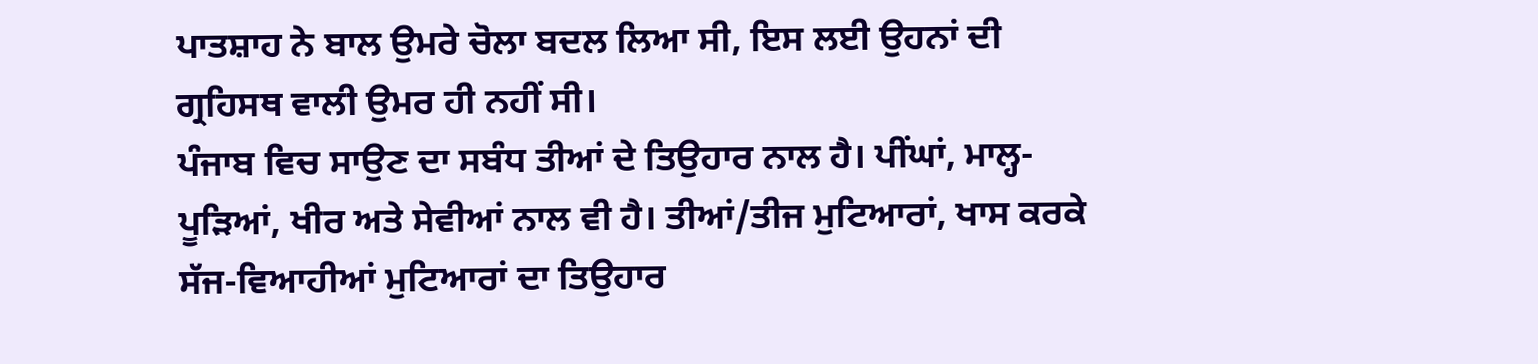ਪਾਤਸ਼ਾਹ ਨੇ ਬਾਲ ਉਮਰੇ ਚੋਲਾ ਬਦਲ ਲਿਆ ਸੀ, ਇਸ ਲਈ ਉਹਨਾਂ ਦੀ ਗ੍ਰਹਿਸਥ ਵਾਲੀ ਉਮਰ ਹੀ ਨਹੀਂ ਸੀ।
ਪੰਜਾਬ ਵਿਚ ਸਾਉਣ ਦਾ ਸਬੰਧ ਤੀਆਂ ਦੇ ਤਿਉਹਾਰ ਨਾਲ ਹੈ। ਪੀਂਘਾਂ, ਮਾਲ੍ਹ-ਪੂੜਿਆਂ, ਖੀਰ ਅਤੇ ਸੇਵੀਆਂ ਨਾਲ ਵੀ ਹੈ। ਤੀਆਂ/ਤੀਜ ਮੁਟਿਆਰਾਂ, ਖਾਸ ਕਰਕੇ ਸੱਜ-ਵਿਆਹੀਆਂ ਮੁਟਿਆਰਾਂ ਦਾ ਤਿਉਹਾਰ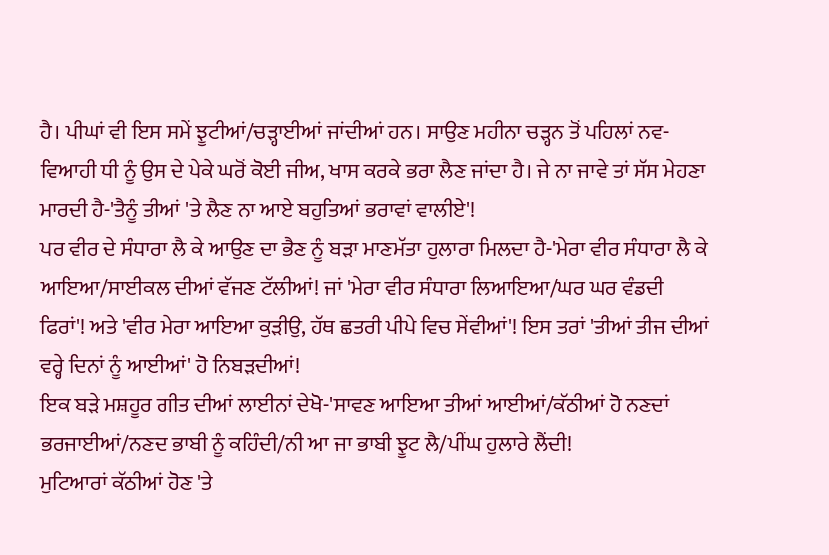ਹੈ। ਪੀਘਾਂ ਵੀ ਇਸ ਸਮੇਂ ਝੂਟੀਆਂ/ਚੜ੍ਹਾਈਆਂ ਜਾਂਦੀਆਂ ਹਨ। ਸਾਉਣ ਮਹੀਨਾ ਚੜ੍ਹਨ ਤੋਂ ਪਹਿਲਾਂ ਨਵ-ਵਿਆਹੀ ਧੀ ਨੂੰ ਉਸ ਦੇ ਪੇਕੇ ਘਰੋਂ ਕੋਈ ਜੀਅ, ਖਾਸ ਕਰਕੇ ਭਰਾ ਲੈਣ ਜਾਂਦਾ ਹੈ। ਜੇ ਨਾ ਜਾਵੇ ਤਾਂ ਸੱਸ ਮੇਹਣਾ ਮਾਰਦੀ ਹੈ-'ਤੈਨੂੰ ਤੀਆਂ 'ਤੇ ਲੈਣ ਨਾ ਆਏ ਬਹੁਤਿਆਂ ਭਰਾਵਾਂ ਵਾਲੀਏ'!
ਪਰ ਵੀਰ ਦੇ ਸੰਧਾਰਾ ਲੈ ਕੇ ਆਉਣ ਦਾ ਭੈਣ ਨੂੰ ਬੜਾ ਮਾਣਮੱਤਾ ਹੁਲਾਰਾ ਮਿਲਦਾ ਹੈ-'ਮੇਰਾ ਵੀਰ ਸੰਧਾਰਾ ਲੈ ਕੇ ਆਇਆ/ਸਾਈਕਲ ਦੀਆਂ ਵੱਜਣ ਟੱਲੀਆਂ! ਜਾਂ 'ਮੇਰਾ ਵੀਰ ਸੰਧਾਰਾ ਲਿਆਇਆ/ਘਰ ਘਰ ਵੰਡਦੀ ਫਿਰਾਂ'! ਅਤੇ 'ਵੀਰ ਮੇਰਾ ਆਇਆ ਕੁੜੀਉ, ਹੱਥ ਛਤਰੀ ਪੀਪੇ ਵਿਚ ਸੇਂਵੀਆਂ'! ਇਸ ਤਰਾਂ 'ਤੀਆਂ ਤੀਜ ਦੀਆਂ ਵਰ੍ਹੇ ਦਿਨਾਂ ਨੂੰ ਆਈਆਂ' ਹੋ ਨਿਬੜਦੀਆਂ!
ਇਕ ਬੜੇ ਮਸ਼ਹੂਰ ਗੀਤ ਦੀਆਂ ਲਾਈਨਾਂ ਦੇਖੋ-'ਸਾਵਣ ਆਇਆ ਤੀਆਂ ਆਈਆਂ/ਕੱਠੀਆਂ ਹੋ ਨਣਦਾਂ ਭਰਜਾਈਆਂ/ਨਣਦ ਭਾਬੀ ਨੂੰ ਕਹਿੰਦੀ/ਨੀ ਆ ਜਾ ਭਾਬੀ ਝੂਟ ਲੈ/ਪੀਂਘ ਹੁਲਾਰੇ ਲੈਂਦੀ!
ਮੁਟਿਆਰਾਂ ਕੱਠੀਆਂ ਹੋਣ 'ਤੇ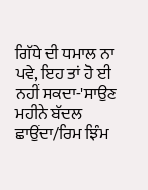ਗਿੱਧੇ ਦੀ ਧਮਾਲ ਨਾ ਪਵੇ, ਇਹ ਤਾਂ ਹੋ ਈ ਨਹੀਂ ਸਕਦਾ-'ਸਾਉਣ ਮਹੀਨੇ ਬੱਦਲ ਛਾਉਂਦਾ/ਰਿਮ ਝਿੰਮ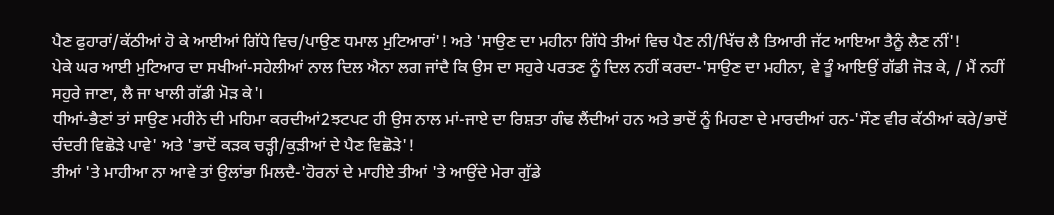ਪੈਣ ਫੁਹਾਰਾਂ/ਕੱਠੀਆਂ ਹੋ ਕੇ ਆਈਆਂ ਗਿੱਧੇ ਵਿਚ/ਪਾਉਣ ਧਮਾਲ ਮੁਟਿਆਰਾਂ'! ਅਤੇ 'ਸਾਉਣ ਦਾ ਮਹੀਨਾ ਗਿੱਧੇ ਤੀਆਂ ਵਿਚ ਪੈਣ ਨੀ/ਖਿੱਚ ਲੈ ਤਿਆਰੀ ਜੱਟ ਆਇਆ ਤੈਨੂੰ ਲੈਣ ਨੀਂ'!
ਪੇਕੇ ਘਰ ਆਈ ਮੁਟਿਆਰ ਦਾ ਸਖੀਆਂ-ਸਹੇਲੀਆਂ ਨਾਲ ਦਿਲ ਐਨਾ ਲਗ ਜਾਂਦੈ ਕਿ ਉਸ ਦਾ ਸਹੁਰੇ ਪਰਤਣ ਨੂੰ ਦਿਲ ਨਹੀਂ ਕਰਦਾ-'ਸਾਉਣ ਦਾ ਮਹੀਨਾ, ਵੇ ਤੂੰ ਆਇਉਂ ਗੱਡੀ ਜੋੜ ਕੇ, / ਮੈਂ ਨਹੀਂ ਸਹੁਰੇ ਜਾਣਾ, ਲੈ ਜਾ ਖਾਲੀ ਗੱਡੀ ਮੋੜ ਕੇ'।
ਧੀਆਂ-ਭੈਣਾਂ ਤਾਂ ਸਾਉਣ ਮਹੀਨੇ ਦੀ ਮਹਿਮਾ ਕਰਦੀਆਂ2ਝਟਪਟ ਹੀ ਉਸ ਨਾਲ ਮਾਂ-ਜਾਏ ਦਾ ਰਿਸ਼ਤਾ ਗੰਢ ਲੈਂਦੀਆਂ ਹਨ ਅਤੇ ਭਾਦੋਂ ਨੂੰ ਮਿਹਣਾ ਦੇ ਮਾਰਦੀਆਂ ਹਨ-'ਸੌਣ ਵੀਰ ਕੱਠੀਆਂ ਕਰੇ/ਭਾਦੋਂ ਚੰਦਰੀ ਵਿਛੋੜੇ ਪਾਵੇ' ਅਤੇ 'ਭਾਦੋਂ ਕੜਕ ਚੜ੍ਹੀ/ਕੁੜੀਆਂ ਦੇ ਪੈਣ ਵਿਛੋੜੇ'!
ਤੀਆਂ 'ਤੇ ਮਾਹੀਆ ਨਾ ਆਵੇ ਤਾਂ ਉਲਾਂਭਾ ਮਿਲਦੈ-'ਹੋਰਨਾਂ ਦੇ ਮਾਹੀਏ ਤੀਆਂ 'ਤੇ ਆਉਂਦੇ ਮੇਰਾ ਗੁੱਡੇ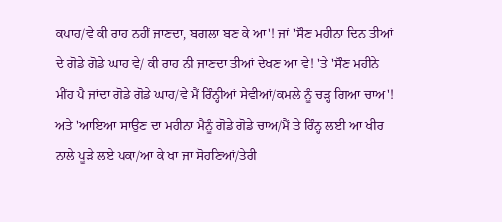ਕਪਾਹ/ਵੇ ਕੀ ਰਾਹ ਨਹੀਂ ਜਾਣਦਾ, ਬਗਲਾ ਬਣ ਕੇ ਆ'! ਜਾਂ 'ਸੌਣ ਮਹੀਨਾ ਦਿਨ ਤੀਆਂ ਦੇ ਗੋਡੇ ਗੋਡੇ ਘਾਹ ਵੇ/ ਕੀ ਰਾਹ ਨੀ ਜਾਣਦਾ ਤੀਆਂ ਦੇਖਣ ਆ ਵੇ! 'ਤੇ 'ਸੌਣ ਮਹੀਨੇ ਮੀਂਹ ਪੈ ਜਾਂਦਾ ਗੋਡੇ ਗੋਡੇ ਘਾਹ/ਵੇ ਮੈਂ ਰਿੰਨ੍ਹੀਆਂ ਸੇਵੀਆਂ/ਕਮਲੇ ਨੂੰ ਚੜ੍ਹ ਗਿਆ ਚਾਅ'! ਅਤੇ 'ਆਇਆ ਸਾਉਣ ਦਾ ਮਹੀਨਾ ਮੈਨੂੰ ਗੋਡੇ ਗੋਡੇ ਚਾਅ/ਮੈਂ ਤੇ ਰਿੰਨ੍ਹ ਲਈ ਆ ਖੀਰ ਨਾਲੇ ਪੂੜੇ ਲਏ ਪਕਾ/ਆ ਕੇ ਖਾ ਜਾ ਸੋਹਣਿਆਂ/ਤੇਰੀ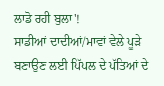ਲਾਡੋ ਰਹੀ ਬੁਲਾ'!
ਸਾਡੀਆਂ ਦਾਦੀਆਂ/ਮਾਵਾਂ ਵੇਲੇ ਪੂੜੇ ਬਣਾਉਣ ਲਈ ਪਿੱਪਲ ਦੇ ਪੱਤਿਆਂ ਦੇ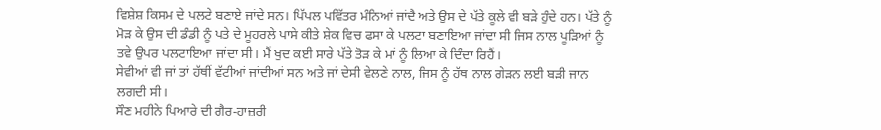ਵਿਸ਼ੇਸ਼ ਕਿਸਮ ਦੇ ਪਲਟੇ ਬਣਾਏ ਜਾਂਦੇ ਸਨ। ਪਿੱਪਲ ਪਵਿੱਤਰ ਮੰਨਿਆਂ ਜਾਂਦੈ ਅਤੇ ਉਸ ਦੇ ਪੱਤੇ ਕੂਲੇ ਵੀ ਬੜੇ ਹੁੰਦੇ ਹਨ। ਪੱਤੇ ਨੂੰ ਮੋੜ ਕੇ ਉਸ ਦੀ ਡੰਡੀ ਨੂੰ ਪਤੇ ਦੇ ਮੂਹਰਲੇ ਪਾਸੇ ਕੀਤੇ ਸ਼ੇਕ ਵਿਚ ਫਸਾ ਕੇ ਪਲਟਾ ਬਣਾਇਆ ਜਾਂਦਾ ਸੀ ਜਿਸ ਨਾਲ ਪੂੜਿਆਂ ਨੂੰ ਤਵੇ ਉਪਰ ਪਲਟਾਇਆ ਜਾਂਦਾ ਸੀ। ਮੈਂ ਖੁਦ ਕਈ ਸਾਰੇ ਪੱਤੇ ਤੋੜ ਕੇ ਮਾਂ ਨੂੰ ਲਿਆ ਕੇ ਦਿੰਦਾ ਰਿਹੈਂ।
ਸੇਵੀਆਂ ਵੀ ਜਾਂ ਤਾਂ ਹੱਥੀਂ ਵੱਟੀਆਂ ਜਾਂਦੀਆਂ ਸਨ ਅਤੇ ਜਾਂ ਦੇਸੀ ਵੇਲਣੇ ਨਾਲ, ਜਿਸ ਨੂੰ ਹੱਥ ਨਾਲ ਗੇੜਨ ਲਈ ਬੜੀ ਜਾਨ ਲਗਦੀ ਸੀ।
ਸੌਣ ਮਹੀਨੇ ਪਿਆਰੇ ਦੀ ਗੈਰ-ਹਾਜ਼ਰੀ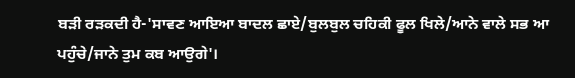ਬੜੀ ਰੜਕਦੀ ਹੈ-'ਸਾਵਣ ਆਇਆ ਬਾਦਲ ਛਾਏ/ਬੁਲਬੁਲ ਚਹਿਕੀ ਫੂਲ ਖਿਲੇ/ਆਨੇ ਵਾਲੇ ਸਭ ਆ ਪਹੁੰਚੇ/ਜਾਨੇ ਤੁਮ ਕਬ ਆਉਗੇ'।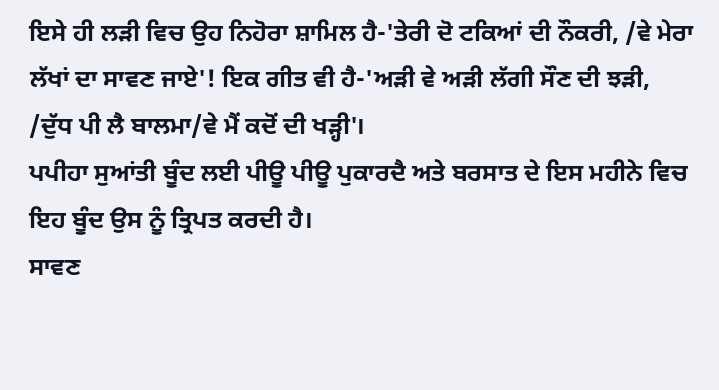ਇਸੇ ਹੀ ਲੜੀ ਵਿਚ ਉਹ ਨਿਹੋਰਾ ਸ਼ਾਮਿਲ ਹੈ-'ਤੇਰੀ ਦੋ ਟਕਿਆਂ ਦੀ ਨੌਕਰੀ, /ਵੇ ਮੇਰਾ ਲੱਖਾਂ ਦਾ ਸਾਵਣ ਜਾਏ'! ਇਕ ਗੀਤ ਵੀ ਹੈ-'ਅੜੀ ਵੇ ਅੜੀ ਲੱਗੀ ਸੌਣ ਦੀ ਝੜੀ, /ਦੁੱਧ ਪੀ ਲੈ ਬਾਲਮਾ/ਵੇ ਮੈਂ ਕਦੋਂ ਦੀ ਖੜ੍ਹੀ'।
ਪਪੀਹਾ ਸੁਆਂਤੀ ਬੂੰਦ ਲਈ ਪੀਊ ਪੀਊ ਪੁਕਾਰਦੈ ਅਤੇ ਬਰਸਾਤ ਦੇ ਇਸ ਮਹੀਨੇ ਵਿਚ ਇਹ ਬੂੰਦ ਉਸ ਨੂੰ ਤ੍ਰਿਪਤ ਕਰਦੀ ਹੈ।
ਸਾਵਣ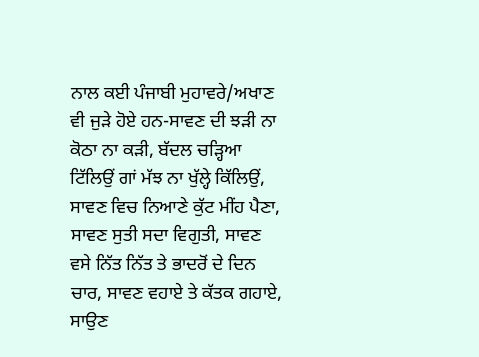ਨਾਲ ਕਈ ਪੰਜਾਬੀ ਮੁਹਾਵਰੇ/ਅਖਾਣ ਵੀ ਜੁੜੇ ਹੋਏ ਹਨ-ਸਾਵਣ ਦੀ ਝੜੀ ਨਾ ਕੋਠਾ ਨਾ ਕੜੀ, ਬੱਦਲ ਚੜ੍ਹਿਆ ਟਿੱਲਿਉਂ ਗਾਂ ਮੱਝ ਨਾ ਖੁੱਲ੍ਹੇ ਕਿੱਲਿਉਂ, ਸਾਵਣ ਵਿਚ ਨਿਆਣੇ ਕੁੱਟ ਮੀਂਹ ਪੈਣਾ, ਸਾਵਣ ਸੁਤੀ ਸਦਾ ਵਿਗੁਤੀ, ਸਾਵਣ ਵਸੇ ਨਿੱਤ ਨਿੱਤ ਤੇ ਭਾਦਰੋਂ ਦੇ ਦਿਨ ਚਾਰ, ਸਾਵਣ ਵਹਾਏ ਤੇ ਕੱਤਕ ਗਹਾਏ, ਸਾਉਣ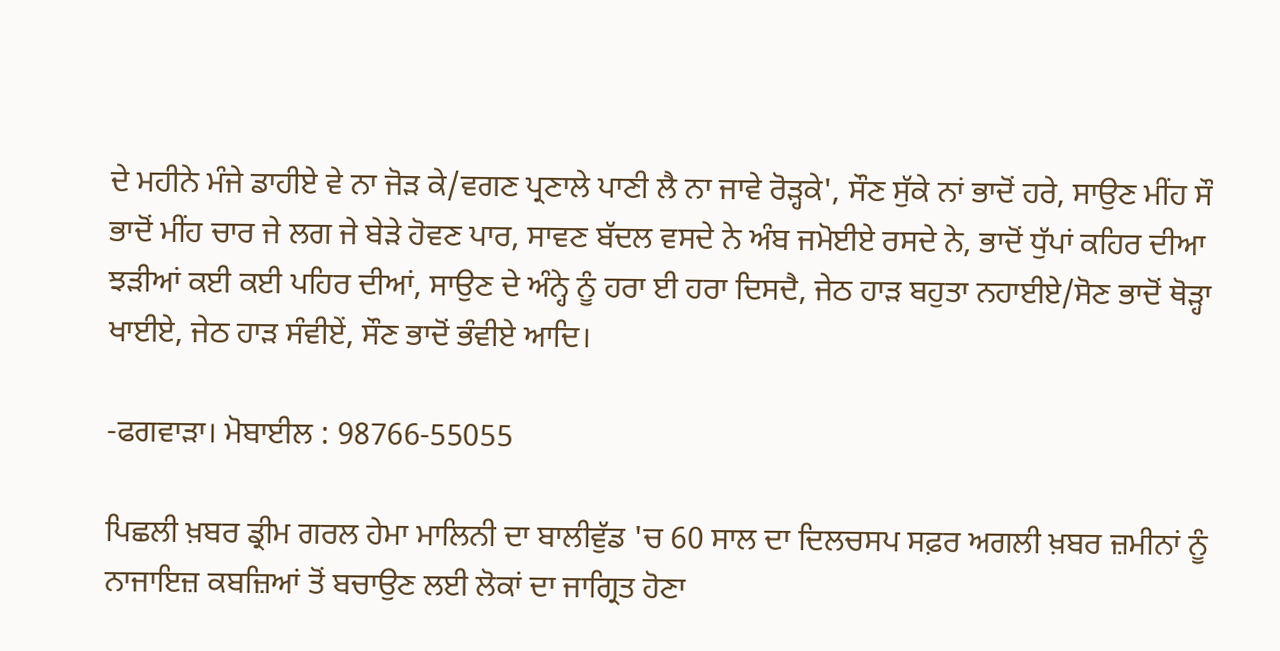ਦੇ ਮਹੀਨੇ ਮੰਜੇ ਡਾਹੀਏ ਵੇ ਨਾ ਜੋੜ ਕੇ/ਵਗਣ ਪ੍ਰਣਾਲੇ ਪਾਣੀ ਲੈ ਨਾ ਜਾਵੇ ਰੋੜ੍ਹਕੇ', ਸੌਣ ਸੁੱਕੇ ਨਾਂ ਭਾਦੋਂ ਹਰੇ, ਸਾਉਣ ਮੀਂਹ ਸੌ ਭਾਦੋਂ ਮੀਂਹ ਚਾਰ ਜੇ ਲਗ ਜੇ ਬੇੜੇ ਹੋਵਣ ਪਾਰ, ਸਾਵਣ ਬੱਦਲ ਵਸਦੇ ਨੇ ਅੰਬ ਜਮੋਈਏ ਰਸਦੇ ਨੇ, ਭਾਦੋਂ ਧੁੱਪਾਂ ਕਹਿਰ ਦੀਆ ਝੜੀਆਂ ਕਈ ਕਈ ਪਹਿਰ ਦੀਆਂ, ਸਾਉਣ ਦੇ ਅੰਨ੍ਹੇ ਨੂੰ ਹਰਾ ਈ ਹਰਾ ਦਿਸਦੈ, ਜੇਠ ਹਾੜ ਬਹੁਤਾ ਨਹਾਈਏ/ਸੋਣ ਭਾਦੋਂ ਥੋੜ੍ਹਾ ਖਾਈਏ, ਜੇਠ ਹਾੜ ਸੰਵੀਏਂ, ਸੌਣ ਭਾਦੋਂ ਭੰਵੀਏ ਆਦਿ।

-ਫਗਵਾੜਾ। ਮੋਬਾਈਲ : 98766-55055

ਪਿਛਲੀ ਖ਼ਬਰ ਡ੍ਰੀਮ ਗਰਲ ਹੇਮਾ ਮਾਲਿਨੀ ਦਾ ਬਾਲੀਵੁੱਡ 'ਚ 60 ਸਾਲ ਦਾ ਦਿਲਚਸਪ ਸਫ਼ਰ ਅਗਲੀ ਖ਼ਬਰ ਜ਼ਮੀਨਾਂ ਨੂੰ ਨਾਜਾਇਜ਼ ਕਬਜ਼ਿਆਂ ਤੋਂ ਬਚਾਉਣ ਲਈ ਲੋਕਾਂ ਦਾ ਜਾਗ੍ਰਿਤ ਹੋਣਾ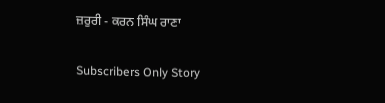ਜ਼ਰੁਰੀ - ਕਰਨ ਸਿੰਘ ਰਾਣਾ

Subscribers Only Story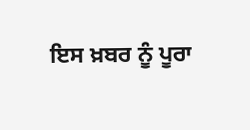ਇਸ ਖ਼ਬਰ ਨੂੰ ਪੂਰਾ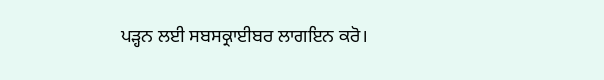ਪੜ੍ਹਨ ਲਈ ਸਬਸਕ੍ਰਾਈਬਰ ਲਾਗਇਨ ਕਰੋ।